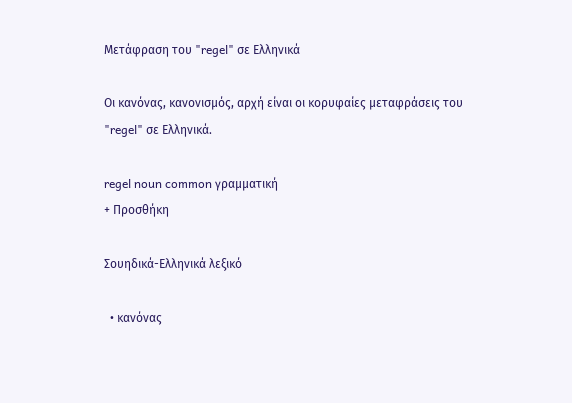Μετάφραση του "regel" σε Ελληνικά

Οι κανόνας, κανονισμός, αρχή είναι οι κορυφαίες μεταφράσεις του "regel" σε Ελληνικά.

regel noun common γραμματική
+ Προσθήκη

Σουηδικά-Ελληνικά λεξικό

  • κανόνας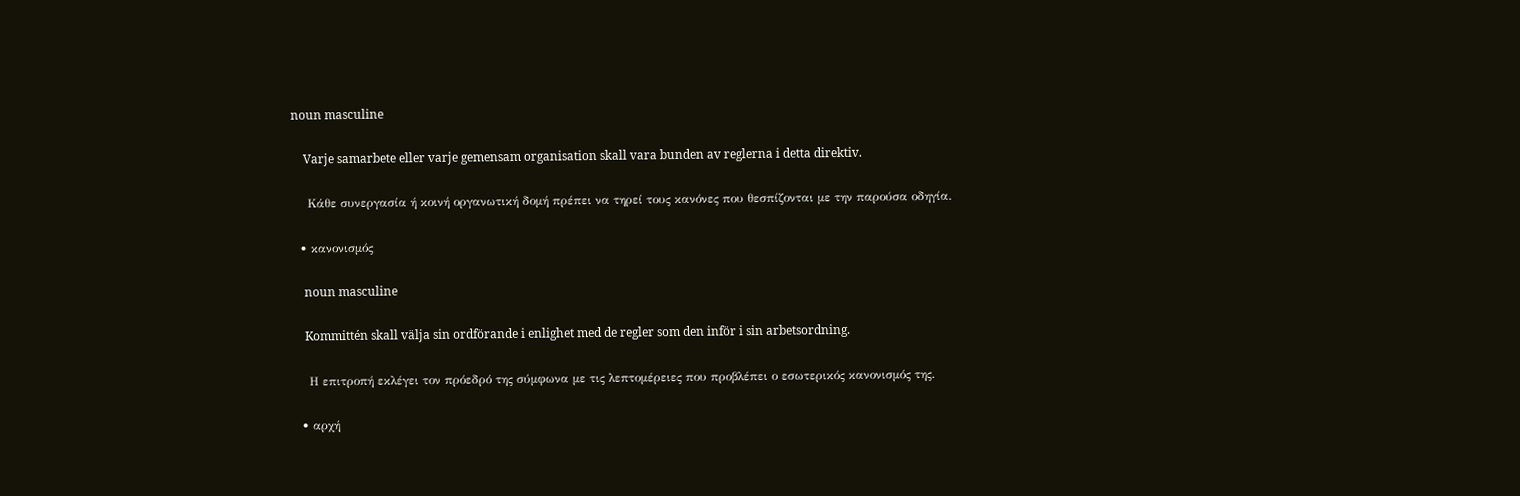noun masculine

    Varje samarbete eller varje gemensam organisation skall vara bunden av reglerna i detta direktiv.

    Κάθε συνεργασία ή κοινή οργανωτική δομή πρέπει να τηρεί τους κανόνες που θεσπίζονται με την παρούσα οδηγία.

  • κανονισμός

    noun masculine

    Kommittén skall välja sin ordförande i enlighet med de regler som den inför i sin arbetsordning.

    Η επιτροπή εκλέγει τον πρόεδρό της σύμφωνα με τις λεπτομέρειες που προβλέπει ο εσωτερικός κανονισμός της.

  • αρχή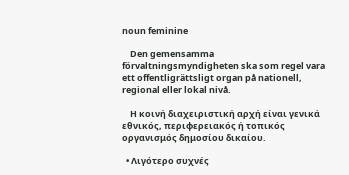noun feminine

    Den gemensamma förvaltningsmyndigheten ska som regel vara ett offentligrättsligt organ på nationell, regional eller lokal nivå.

    Η κοινή διαχειριστική αρχή είναι γενικά εθνικός, περιφερειακός ή τοπικός οργανισμός δημοσίου δικαίου.

  • Λιγότερο συχνές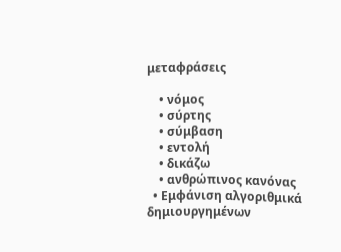μεταφράσεις

    • νόμος
    • σύρτης
    • σύμβαση
    • εντολή
    • δικάζω
    • ανθρώπινος κανόνας
  • Εμφάνιση αλγοριθμικά δημιουργημένων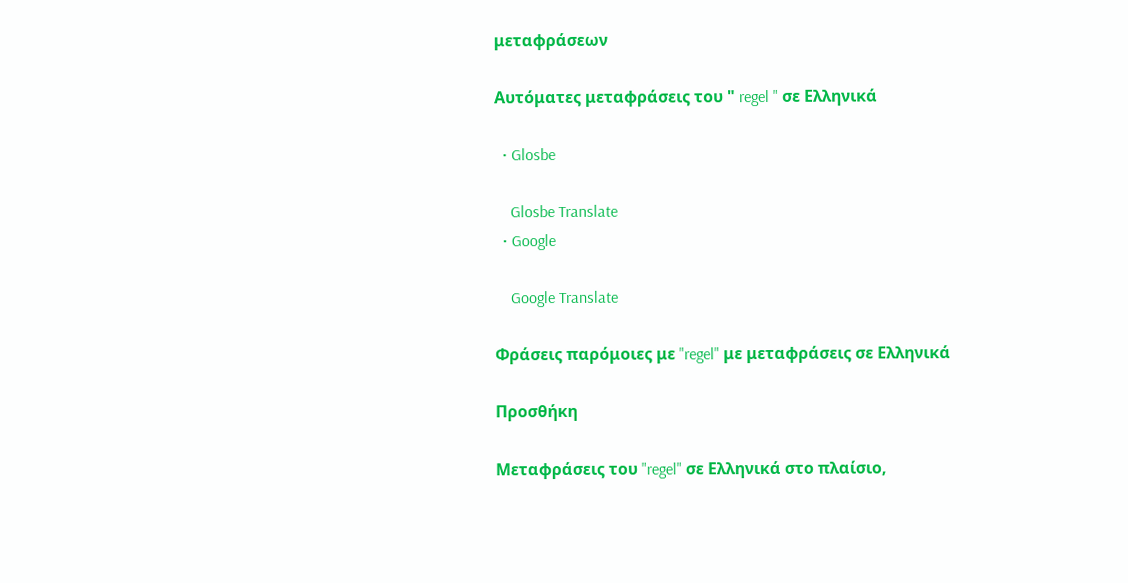μεταφράσεων

Αυτόματες μεταφράσεις του " regel " σε Ελληνικά

  • Glosbe

    Glosbe Translate
  • Google

    Google Translate

Φράσεις παρόμοιες με "regel" με μεταφράσεις σε Ελληνικά

Προσθήκη

Μεταφράσεις του "regel" σε Ελληνικά στο πλαίσιο,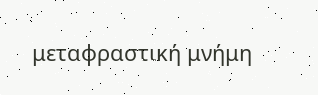μεταφραστική μνήμη